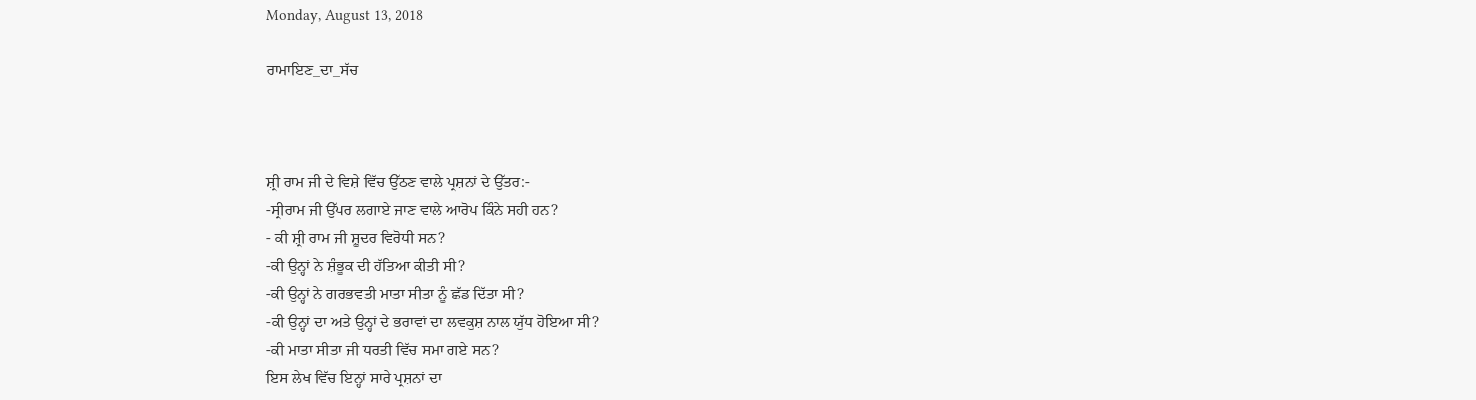Monday, August 13, 2018

ਰਾਮਾਇਣ_ਦਾ_ਸੱਚ



ਸ਼੍ਰੀ ਰਾਮ ਜੀ ਦੇ ਵਿਸ਼ੇ ਵਿੱਚ ਉੱਠਣ ਵਾਲੇ ਪ੍ਰਸ਼ਨਾਂ ਦੇ ਉੱਤਰ:-
-ਸ੍ਰੀਰਾਮ ਜੀ ਉੱਪਰ ਲਗਾਏ ਜਾਣ ਵਾਲੇ ਆਰੋਪ ਕਿੰਨੇ ਸਹੀ ਹਨ?
- ਕੀ ਸ਼੍ਰੀ ਰਾਮ ਜੀ ਸ਼ੂਦਰ ਵਿਰੋਧੀ ਸਨ?
-ਕੀ ਉਨ੍ਹਾਂ ਨੇ ਸ਼ੰਭੂਕ ਦੀ ਹੱਤਿਆ ਕੀਤੀ ਸੀ?
-ਕੀ ਉਨ੍ਹਾਂ ਨੇ ਗਰਭਵਤੀ ਮਾਤਾ ਸੀਤਾ ਨੂੰ ਛੱਡ ਦਿੱਤਾ ਸੀ?
-ਕੀ ਉਨ੍ਹਾਂ ਦਾ ਅਤੇ ਉਨ੍ਹਾਂ ਦੇ ਭਰਾਵਾਂ ਦਾ ਲਵਕੁਸ਼ ਨਾਲ ਯੁੱਧ ਹੋਇਆ ਸੀ?
-ਕੀ ਮਾਤਾ ਸੀਤਾ ਜੀ ਧਰਤੀ ਵਿੱਚ ਸਮਾ ਗਏ ਸਨ?
ਇਸ ਲੇਖ ਵਿੱਚ ਇਨ੍ਹਾਂ ਸਾਰੇ ਪ੍ਰਸ਼ਨਾਂ ਦਾ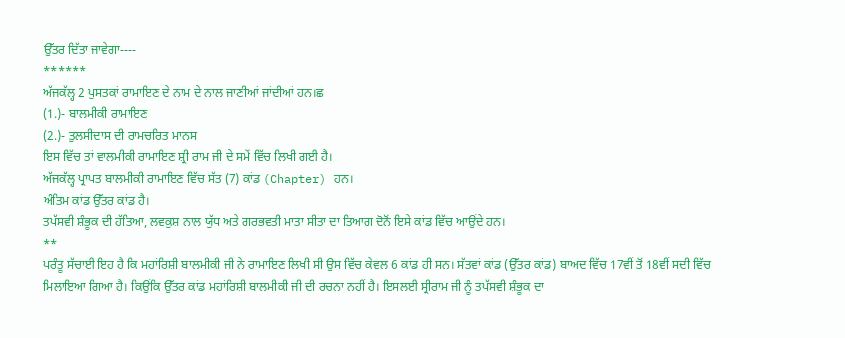ਉੱਤਰ ਦਿੱਤਾ ਜਾਵੇਗਾ----
******
ਅੱਜਕੱਲ੍ਹ 2 ਪੁਸਤਕਾਂ ਰਾਮਾਇਣ ਦੇ ਨਾਮ ਦੇ ਨਾਲ ਜਾਣੀਆਂ ਜਾਂਦੀਆਂ ਹਨ।ਛ
(1.)- ਬਾਲਮੀਕੀ ਰਾਮਾਇਣ
(2.)- ਤੁਲਸੀਦਾਸ ਦੀ ਰਾਮਚਰਿਤ ਮਾਨਸ
ਇਸ ਵਿੱਚ ਤਾਂ ਵਾਲਮੀਕੀ ਰਾਮਾਇਣ ਸ਼੍ਰੀ ਰਾਮ ਜੀ ਦੇ ਸਮੇਂ ਵਿੱਚ ਲਿਖੀ ਗਈ ਹੈ।
ਅੱਜਕੱਲ੍ਹ ਪ੍ਰਾਪਤ ਬਾਲਮੀਕੀ ਰਾਮਾਇਣ ਵਿੱਚ ਸੱਤ (7) ਕਾਂਡ (Chapter) ਹਨ।
ਅੰਤਿਮ ਕਾਂਡ ਉੱਤਰ ਕਾਂਡ ਹੈ।
ਤਪੱਸਵੀ ਸ਼ੰਭੂਕ ਦੀ ਹੱਤਿਆ, ਲਵਕੁਸ਼ ਨਾਲ ਯੁੱਧ ਅਤੇ ਗਰਭਵਤੀ ਮਾਤਾ ਸੀਤਾ ਦਾ ਤਿਆਗ ਦੋਨੋਂ ਇਸੇ ਕਾਂਡ ਵਿੱਚ ਆਉਂਦੇ ਹਨ।
**
ਪਰੰਤੂ ਸੱਚਾਈ ਇਹ ਹੈ ਕਿ ਮਹਾਂਰਿਸ਼ੀ ਬਾਲਮੀਕੀ ਜੀ ਨੇ ਰਾਮਾਇਣ ਲਿਖੀ ਸੀ ਉਸ ਵਿੱਚ ਕੇਵਲ 6 ਕਾਂਡ ਹੀ ਸਨ। ਸੱਤਵਾਂ ਕਾਂਡ (ਉੱਤਰ ਕਾਂਡ) ਬਾਅਦ ਵਿੱਚ 17ਵੀਂ ਤੋਂ 18ਵੀਂ ਸਦੀ ਵਿੱਚ ਮਿਲਾਇਆ ਗਿਆ ਹੈ। ਕਿਉਂਕਿ ਉੱਤਰ ਕਾਂਡ ਮਹਾਂਰਿਸ਼ੀ ਬਾਲਮੀਕੀ ਜੀ ਦੀ ਰਚਨਾ ਨਹੀਂ ਹੈ। ਇਸਲਈ ਸ੍ਰੀਰਾਮ ਜੀ ਨੂੰ ਤਪੱਸਵੀ ਸ਼ੰਭੂਕ ਦਾ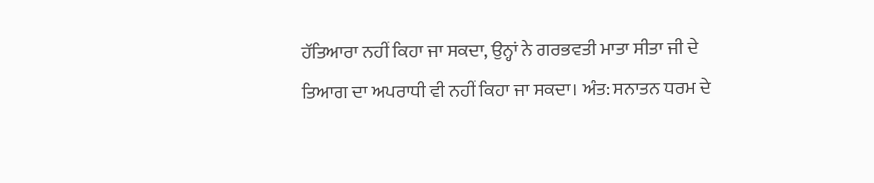ਹੱਤਿਆਰਾ ਨਹੀਂ ਕਿਹਾ ਜਾ ਸਕਦਾ, ਉਨ੍ਹਾਂ ਨੇ ਗਰਭਵਤੀ ਮਾਤਾ ਸੀਤਾ ਜੀ ਦੇ ਤਿਆਗ ਦਾ ਅਪਰਾਧੀ ਵੀ ਨਹੀਂ ਕਿਹਾ ਜਾ ਸਕਦਾ। ਅੰਤ: ਸਨਾਤਨ ਧਰਮ ਦੇ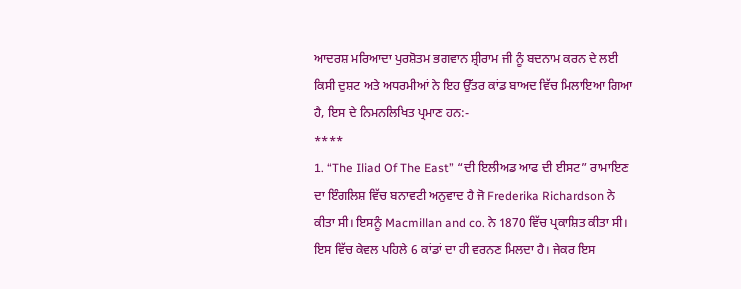ਆਦਰਸ਼ ਮਰਿਆਦਾ ਪੁਰਸ਼ੋਤਮ ਭਗਵਾਨ ਸ਼੍ਰੀਰਾਮ ਜੀ ਨੂੰ ਬਦਨਾਮ ਕਰਨ ਦੇ ਲਈ ਕਿਸੀ ਦੁਸ਼ਟ ਅਤੇ ਅਧਰਮੀਆਂ ਨੇ ਇਹ ਉੱਤਰ ਕਾਂਡ ਬਾਅਦ ਵਿੱਚ ਮਿਲਾਇਆ ਗਿਆ ਹੈ, ਇਸ ਦੇ ਨਿਮਨਲਿਖਿਤ ਪ੍ਰਮਾਣ ਹਨ:-
****
1. “The Iliad Of The East” “ਦੀ ਇਲੀਅਡ ਆਫ ਦੀ ਈਸਟ” ਰਾਮਾਇਣ ਦਾ ਇੰਗਲਿਸ਼ ਵਿੱਚ ਬਨਾਵਟੀ ਅਨੁਵਾਦ ਹੈ ਜੋ Frederika Richardson ਨੇ ਕੀਤਾ ਸੀ। ਇਸਨੂੰ Macmillan and co. ਨੇ 1870 ਵਿੱਚ ਪ੍ਰਕਾਸ਼ਿਤ ਕੀਤਾ ਸੀ। ਇਸ ਵਿੱਚ ਕੇਵਲ ਪਹਿਲੇ 6 ਕਾਂਡਾਂ ਦਾ ਹੀ ਵਰਨਣ ਮਿਲਦਾ ਹੈ। ਜੇਕਰ ਇਸ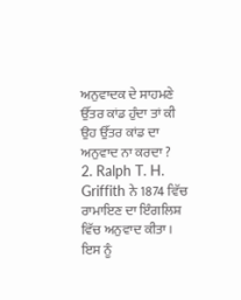ਅਨੁਵਾਦਕ ਦੇ ਸਾਹਮਣੇ ਉੱਤਰ ਕਾਂਡ ਹੁੰਦਾ ਤਾਂ ਕੀ ਉਹ ਉੱਤਰ ਕਾਂਡ ਦਾ ਅਨੁਵਾਦ ਨਾ ਕਰਦਾ ?
2. Ralph T. H. Griffith ਨੇ 1874 ਵਿੱਚ ਰਾਮਾਇਣ ਦਾ ਇੰਗਲਿਸ਼ ਵਿੱਚ ਅਨੁਵਾਦ ਕੀਤਾ। ਇਸ ਨੂੰ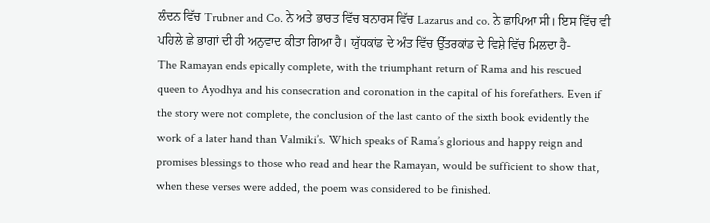ਲੰਦਨ ਵਿੱਚ Trubner and Co. ਨੇ ਅਤੇ ਭਾਰਤ ਵਿੱਚ ਬਨਾਰਸ ਵਿੱਚ Lazarus and co. ਨੇ ਛਾਪਿਆ ਸੀ। ਇਸ ਵਿੱਚ ਵੀ ਪਹਿਲੇ ਛੇ ਭਾਗਾਂ ਦੀ ਹੀ ਅਨੁਵਾਦ ਕੀਤਾ ਗਿਆ ਹੈ। ਯੁੱਧਕਾਂਡ ਦੇ ਅੰਤ ਵਿੱਚ ਉੱਤਰਕਾਂਡ ਦੇ ਵਿਸ਼ੇ ਵਿੱਚ ਮਿਲਦਾ ਹੈ-
The Ramayan ends epically complete, with the triumphant return of Rama and his rescued queen to Ayodhya and his consecration and coronation in the capital of his forefathers. Even if the story were not complete, the conclusion of the last canto of the sixth book evidently the work of a later hand than Valmiki’s. Which speaks of Rama’s glorious and happy reign and promises blessings to those who read and hear the Ramayan, would be sufficient to show that, when these verses were added, the poem was considered to be finished.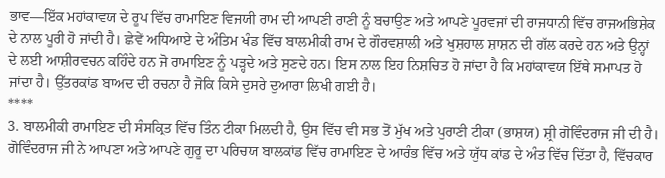ਭਾਵ—ਇੱਕ ਮਹਾਂਕਾਵਯ ਦੇ ਰੂਪ ਵਿੱਚ ਰਾਮਾਇਣ ਵਿਜਯੀ ਰਾਮ ਦੀ ਆਪਣੀ ਰਾਣੀ ਨੂੰ ਬਚਾਉਣ ਅਤੇ ਆਪਣੇ ਪੂਰਵਜਾਂ ਦੀ ਰਾਜਧਾਨੀ ਵਿੱਚ ਰਾਜਅਭਿਸ਼ੇਕ ਦੇ ਨਾਲ ਪੂਰੀ ਹੋ ਜਾਂਦੀ ਹੈ। ਛੇਵੇਂ ਅਧਿਆਏ ਦੇ ਅੰਤਿਮ ਖੰਡ ਵਿੱਚ ਬਾਲਮੀਕੀ ਰਾਮ ਦੇ ਗੌਰਵਸ਼ਾਲੀ ਅਤੇ ਖੁਸ਼ਹਾਲ ਸ਼ਾਸ਼ਨ ਦੀ ਗੱਲ ਕਰਦੇ ਹਨ ਅਤੇ ਉਨ੍ਹਾਂ ਦੇ ਲਈ ਆਸ਼ੀਰਵਚਨ ਕਹਿੰਦੇ ਹਨ ਜੋ ਰਾਮਾਇਣ ਨੂੰ ਪੜ੍ਹਦੇ ਅਤੇ ਸੁਣਦੇ ਹਨ। ਇਸ ਨਾਲ ਇਹ ਨਿਸ਼ਚਿਤ ਹੋ ਜਾਂਦਾ ਹੈ ਕਿ ਮਹਾਂਕਾਵਯ ਇੱਥੇ ਸਮਾਪਤ ਹੋ ਜਾਂਦਾ ਹੈ। ਉੱਤਰਕਾਂਡ ਬਾਅਦ ਦੀ ਰਚਨਾ ਹੈ ਜੋਕਿ ਕਿਸੇ ਦੁਸਰੇ ਦੁਆਰਾ ਲਿਖੀ ਗਈ ਹੈ।
****
3. ਬਾਲਮੀਕੀ ਰਾਮਾਇਣ ਦੀ ਸੰਸਕ੍ਰਿਤ ਵਿੱਚ ਤਿੰਨ ਟੀਕਾ ਮਿਲਦੀ ਹੈ, ਉਸ ਵਿੱਚ ਵੀ ਸਭ ਤੋਂ ਮੁੱਖ ਅਤੇ ਪੁਰਾਣੀ ਟੀਕਾ (ਭਾਸ਼ਯ) ਸ਼੍ਰੀ ਗੋਵਿੰਦਰਾਜ ਜੀ ਦੀ ਹੈ। ਗੋਵਿੰਦਰਾਜ ਜੀ ਨੇ ਆਪਣਾ ਅਤੇ ਆਪਣੇ ਗੁਰੂ ਦਾ ਪਰਿਚਯ ਬਾਲਕਾਂਡ ਵਿੱਚ ਰਾਮਾਇਣ ਦੇ ਆਰੰਭ ਵਿੱਚ ਅਤੇ ਯੁੱਧ ਕਾਂਡ ਦੇ ਅੰਤ ਵਿੱਚ ਦਿੱਤਾ ਹੈ, ਵਿੱਚਕਾਰ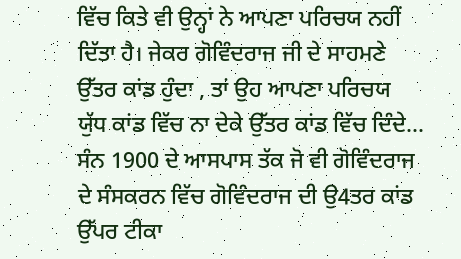ਵਿੱਚ ਕਿਤੇ ਵੀ ਉਨ੍ਹਾਂ ਨੇ ਆਪਣਾ ਪਰਿਚਯ ਨਹੀਂ ਦਿੱਤਾ ਹੈ। ਜੇਕਰ ਗੋਵਿੰਦਰਾਜ ਜੀ ਦੇ ਸਾਹਮਣੇ ਉੱਤਰ ਕਾਂਡ ਹੁੰਦਾ , ਤਾਂ ਉਹ ਆਪਣਾ ਪਰਿਚਯ ਯੁੱਧ ਕਾਂਡ ਵਿੱਚ ਨਾ ਦੇਕੇ ਉੱਤਰ ਕਾਂਡ ਵਿੱਚ ਦਿੰਦੇ... ਸੰਨ 1900 ਦੇ ਆਸਪਾਸ ਤੱਕ ਜੋ ਵੀ ਗੋਵਿੰਦਰਾਜ ਦੇ ਸੰਸਕਰਨ ਵਿੱਚ ਗੋਵਿੰਦਰਾਜ ਦੀ ਉ4ਤਰ ਕਾਂਡ ਉੱਪਰ ਟੀਕਾ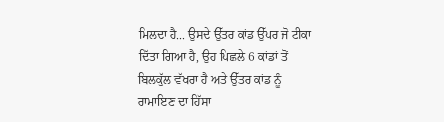ਮਿਲਦਾ ਹੈ... ਉਸਦੇ ਉੱਤਰ ਕਾਂਡ ਉੱਪਰ ਜੋ ਟੀਕਾ ਦਿੱਤਾ ਗਿਆ ਹੈ, ਉਹ ਪਿਛਲੇ 6 ਕਾਂਡਾਂ ਤੋਂ ਬਿਲਕੁੱਲ ਵੱਖਰਾ ਹੈ ਅਤੇ ਉੱਤਰ ਕਾਂਡ ਨੂੰ ਰਾਮਾਇਣ ਦਾ ਹਿੱਸਾ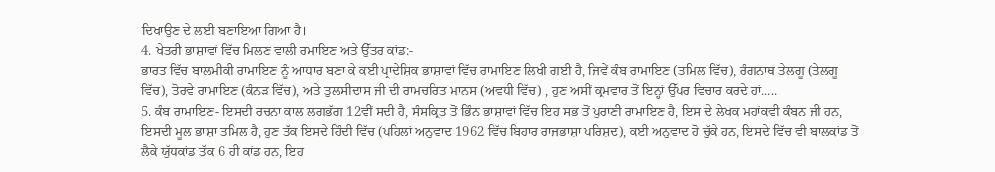ਦਿਖਾਉਣ ਦੇ ਲਈ ਬਣਾਇਆ ਗਿਆ ਹੈ।
4. ਖੇਤਰੀ ਭਾਸ਼ਾਵਾਂ ਵਿੱਚ ਮਿਲਣ ਵਾਲੀ ਰਮਾਇਣ ਅਤੇ ਉੱਤਰ ਕਾਂਡ:-
ਭਾਰਤ ਵਿੱਚ ਬਾਲਮੀਕੀ ਰਾਮਾਇਣ ਨੂੰ ਆਧਾਰ ਬਣਾ ਕੇ ਕਈ ਪ੍ਰਾਦੇਸ਼ਿਕ ਭਾਸ਼ਾਵਾਂ ਵਿੱਚ ਰਾਮਾਇਣ ਲਿਖੀ ਗਈ ਹੈ, ਜਿਵੇਂ ਕੰਬ ਰਾਮਾਇਣ (ਤਮਿਲ ਵਿੱਚ), ਰੰਗਨਾਥ ਤੇਲਗੂ (ਤੇਲਗੂ ਵਿੱਚ), ਤੋਰਵੇ ਰਾਮਾਇਣ (ਕੰਨੜ ਵਿੱਚ), ਅਤੇ ਤੁਲਸੀਦਾਸ ਜੀ ਦੀ ਰਾਮਚਰਿਤ ਮਾਨਸ (ਅਵਧੀ ਵਿੱਚ) , ਹੁਣ ਅਸੀਂ ਕ੍ਰਮਵਾਰ ਤੋਂ ਇਨ੍ਹਾਂ ਉੱਪਰ ਵਿਚਾਰ ਕਰਦੇ ਹਾਂ.....
5. ਕੰਬ ਰਾਮਾਇਣ- ਇਸਦੀ ਰਚਨਾ ਕਾਲ ਲਗਭੱਗ 12ਵੀਂ ਸਦੀ ਹੈ, ਸੰਸਕ੍ਰਿਤ ਤੋਂ ਭਿੰਨ ਭਾਸ਼ਾਵਾਂ ਵਿੱਚ ਇਹ ਸਭ ਤੋਂ ਪੁਰਾਣੀ ਰਾਮਾਇਣ ਹੈ, ਇਸ ਦੇ ਲੇਖਕ ਮਹਾਂਕਵੀ ਕੰਬਨ ਜੀ ਹਨ, ਇਸਦੀ ਮੂਲ ਭਾਸ਼ਾ ਤਮਿਲ ਹੈ, ਹੁਣ ਤੱਕ ਇਸਦੇ ਹਿੰਦੀ ਵਿੱਚ (ਪਹਿਲਾਂ ਅਨੁਵਾਦ 1962 ਵਿੱਚ ਬਿਹਾਰ ਰਾਜਭਾਸ਼ਾ ਪਰਿਸ਼ਦ), ਕਈ ਅਨੁਵਾਦ ਹੋ ਚੁੱਕੇ ਹਨ, ਇਸਦੇ ਵਿੱਚ ਵੀ ਬਾਲਕਾਂਡ ਤੋਂ ਲੈਕੇ ਯੁੱਧਕਾਂਡ ਤੱਕ 6 ਹੀ ਕਾਂਡ ਹਨ, ਇਹ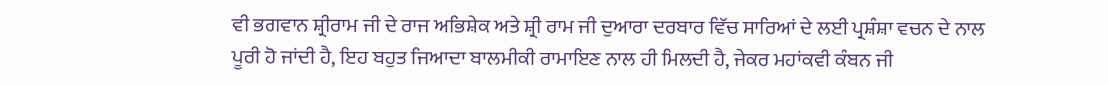ਵੀ ਭਗਵਾਨ ਸ਼੍ਰੀਰਾਮ ਜੀ ਦੇ ਰਾਜ ਅਭਿਸ਼ੇਕ ਅਤੇ ਸ਼੍ਰੀ ਰਾਮ ਜੀ ਦੁਆਰਾ ਦਰਬਾਰ ਵਿੱਚ ਸਾਰਿਆਂ ਦੇ ਲਈ ਪ੍ਰਸ਼ੰਸ਼ਾ ਵਚਨ ਦੇ ਨਾਲ ਪੂਰੀ ਹੋ ਜਾਂਦੀ ਹੈ, ਇਹ ਬਹੁਤ ਜਿਆਦਾ ਬਾਲਮੀਕੀ ਰਾਮਾਇਣ ਨਾਲ ਹੀ ਮਿਲਦੀ ਹੈ, ਜੇਕਰ ਮਹਾਂਕਵੀ ਕੰਬਨ ਜੀ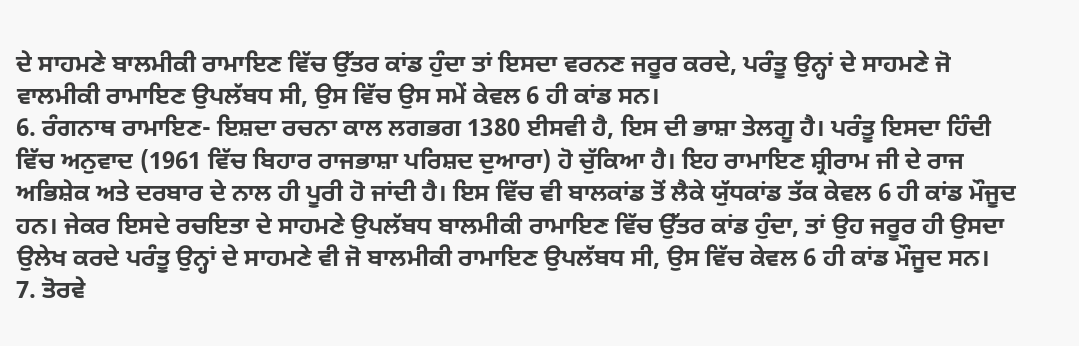ਦੇ ਸਾਹਮਣੇ ਬਾਲਮੀਕੀ ਰਾਮਾਇਣ ਵਿੱਚ ਉੱਤਰ ਕਾਂਡ ਹੁੰਦਾ ਤਾਂ ਇਸਦਾ ਵਰਨਣ ਜਰੂਰ ਕਰਦੇ, ਪਰੰਤੂ ਉਨ੍ਹਾਂ ਦੇ ਸਾਹਮਣੇ ਜੋ ਵਾਲਮੀਕੀ ਰਾਮਾਇਣ ਉਪਲੱਬਧ ਸੀ, ਉਸ ਵਿੱਚ ਉਸ ਸਮੇਂ ਕੇਵਲ 6 ਹੀ ਕਾਂਡ ਸਨ।
6. ਰੰਗਨਾਥ ਰਾਮਾਇਣ- ਇਸ਼ਦਾ ਰਚਨਾ ਕਾਲ ਲਗਭਗ 1380 ਈਸਵੀ ਹੈ, ਇਸ ਦੀ ਭਾਸ਼ਾ ਤੇਲਗੂ ਹੈ। ਪਰੰਤੂ ਇਸਦਾ ਹਿੰਦੀ ਵਿੱਚ ਅਨੁਵਾਦ (1961 ਵਿੱਚ ਬਿਹਾਰ ਰਾਜਭਾਸ਼ਾ ਪਰਿਸ਼ਦ ਦੁਆਰਾ) ਹੋ ਚੁੱਕਿਆ ਹੈ। ਇਹ ਰਾਮਾਇਣ ਸ਼੍ਰੀਰਾਮ ਜੀ ਦੇ ਰਾਜ ਅਭਿਸ਼ੇਕ ਅਤੇ ਦਰਬਾਰ ਦੇ ਨਾਲ ਹੀ ਪੂਰੀ ਹੋ ਜਾਂਦੀ ਹੈ। ਇਸ ਵਿੱਚ ਵੀ ਬਾਲਕਾਂਡ ਤੋਂ ਲੈਕੇ ਯੁੱਧਕਾਂਡ ਤੱਕ ਕੇਵਲ 6 ਹੀ ਕਾਂਡ ਮੌਜੂਦ ਹਨ। ਜੇਕਰ ਇਸਦੇ ਰਚਇਤਾ ਦੇ ਸਾਹਮਣੇ ਉਪਲੱਬਧ ਬਾਲਮੀਕੀ ਰਾਮਾਇਣ ਵਿੱਚ ਉੱਤਰ ਕਾਂਡ ਹੁੰਦਾ, ਤਾਂ ਉਹ ਜਰੂਰ ਹੀ ਉਸਦਾ ਉਲੇਖ ਕਰਦੇ ਪਰੰਤੂ ਉਨ੍ਹਾਂ ਦੇ ਸਾਹਮਣੇ ਵੀ ਜੋ ਬਾਲਮੀਕੀ ਰਾਮਾਇਣ ਉਪਲੱਬਧ ਸੀ, ਉਸ ਵਿੱਚ ਕੇਵਲ 6 ਹੀ ਕਾਂਡ ਮੌਜੂਦ ਸਨ।
7. ਤੋਰਵੇ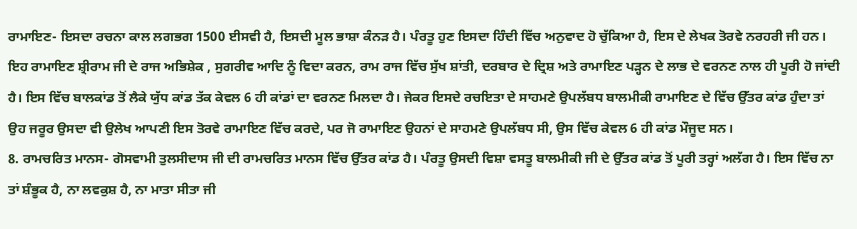ਰਾਮਾਇਣ- ਇਸਦਾ ਰਚਨਾ ਕਾਲ ਲਗਭਗ 1500 ਈਸਵੀ ਹੈ, ਇਸਦੀ ਮੂਲ ਭਾਸ਼ਾ ਕੰਨੜ ਹੈ। ਪੰਰਤੂ ਹੁਣ ਇਸਦਾ ਹਿੰਦੀ ਵਿੱਚ ਅਨੁਵਾਦ ਹੋ ਚੁੱਕਿਆ ਹੈ, ਇਸ ਦੇ ਲੇਖਕ ਤੋਰਵੇ ਨਰਹਰੀ ਜੀ ਹਨ। ਇਹ ਰਾਮਾਇਣ ਸ਼੍ਰੀਰਾਮ ਜੀ ਦੇ ਰਾਜ ਅਭਿਸ਼ੇਕ , ਸੁਗਰੀਵ ਆਦਿ ਨੂੰ ਵਿਦਾ ਕਰਨ, ਰਾਮ ਰਾਜ ਵਿੱਚ ਸੁੱਖ ਸ਼ਾਂਤੀ, ਦਰਬਾਰ ਦੇ ਦ੍ਰਿਸ਼ ਅਤੇ ਰਾਮਾਇਣ ਪੜ੍ਹਨ ਦੇ ਲਾਭ ਦੇ ਵਰਨਣ ਨਾਲ ਹੀ ਪੂਰੀ ਹੋ ਜਾਂਦੀ ਹੈ। ਇਸ ਵਿੱਚ ਬਾਲਕਾਂਡ ਤੋਂ ਲੈਕੇ ਯੁੱਧ ਕਾਂਡ ਤੱਕ ਕੇਵਲ 6 ਹੀ ਕਾਂਡਾਂ ਦਾ ਵਰਨਣ ਮਿਲਦਾ ਹੈ। ਜੇਕਰ ਇਸਦੇ ਰਚਇਤਾ ਦੇ ਸਾਹਮਣੇ ਉਪਲੱਬਧ ਬਾਲਮੀਕੀ ਰਾਮਾਇਣ ਦੇ ਵਿੱਚ ਉੱਤਰ ਕਾਂਡ ਹੁੰਦਾ ਤਾਂ ਉਹ ਜਰੂਰ ਉਸਦਾ ਵੀ ਉਲੇਖ ਆਪਣੀ ਇਸ ਤੋਰਵੇ ਰਾਮਾਇਣ ਵਿੱਚ ਕਰਦੇ, ਪਰ ਜੋ ਰਾਮਾਇਣ ਉਹਨਾਂ ਦੇ ਸਾਹਮਣੇ ਉਪਲੱਬਧ ਸੀ, ਉਸ ਵਿੱਚ ਕੇਵਲ 6 ਹੀ ਕਾਂਡ ਮੌਜੂਦ ਸਨ।
8. ਰਾਮਚਰਿਤ ਮਾਨਸ- ਗੋਸਵਾਮੀ ਤੁਲਸੀਦਾਸ ਜੀ ਦੀ ਰਾਮਚਰਿਤ ਮਾਨਸ ਵਿੱਚ ਉੱਤਰ ਕਾਂਡ ਹੈ। ਪੰਰਤੂ ਉਸਦੀ ਵਿਸ਼ਾ ਵਸਤੂ ਬਾਲਮੀਕੀ ਜੀ ਦੇ ਉੱਤਰ ਕਾਂਡ ਤੋਂ ਪੂਰੀ ਤਰ੍ਹਾਂ ਅਲੱਗ ਹੈ। ਇਸ ਵਿੱਚ ਨਾ ਤਾਂ ਸ਼ੰਭੂਕ ਹੈ, ਨਾ ਲਵਕੁਸ਼ ਹੈ, ਨਾ ਮਾਤਾ ਸੀਤਾ ਜੀ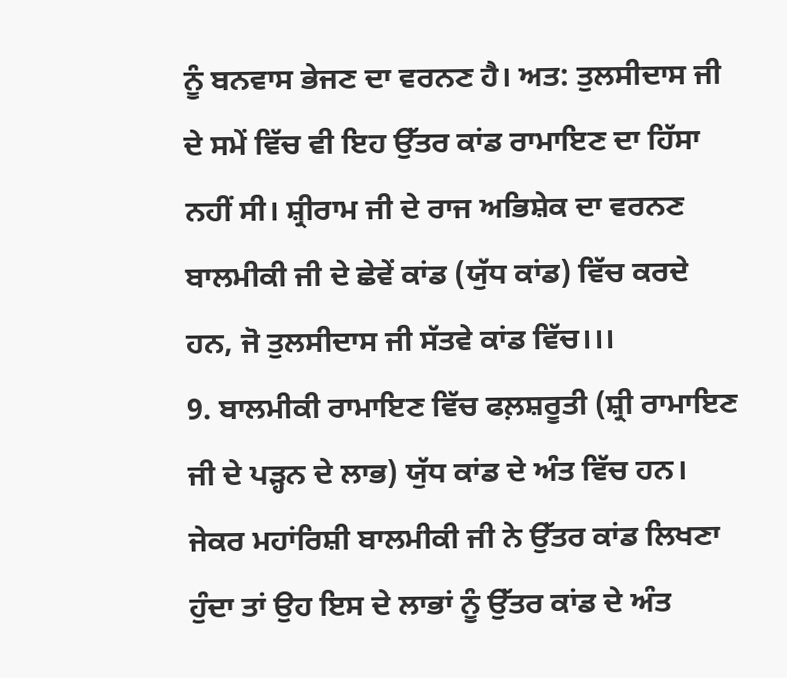ਨੂੰ ਬਨਵਾਸ ਭੇਜਣ ਦਾ ਵਰਨਣ ਹੈ। ਅਤ: ਤੁਲਸੀਦਾਸ ਜੀ ਦੇ ਸਮੇਂ ਵਿੱਚ ਵੀ ਇਹ ਉੱਤਰ ਕਾਂਡ ਰਾਮਾਇਣ ਦਾ ਹਿੱਸਾ ਨਹੀਂ ਸੀ। ਸ਼੍ਰੀਰਾਮ ਜੀ ਦੇ ਰਾਜ ਅਭਿਸ਼ੇਕ ਦਾ ਵਰਨਣ ਬਾਲਮੀਕੀ ਜੀ ਦੇ ਛੇਵੇਂ ਕਾਂਡ (ਯੁੱਧ ਕਾਂਡ) ਵਿੱਚ ਕਰਦੇ ਹਨ, ਜੋ ਤੁਲਸੀਦਾਸ ਜੀ ਸੱਤਵੇ ਕਾਂਡ ਵਿੱਚ।।।
9. ਬਾਲਮੀਕੀ ਰਾਮਾਇਣ ਵਿੱਚ ਫਲ਼ਸ਼ਰੂਤੀ (ਸ਼੍ਰੀ ਰਾਮਾਇਣ ਜੀ ਦੇ ਪੜ੍ਹਨ ਦੇ ਲਾਭ) ਯੁੱਧ ਕਾਂਡ ਦੇ ਅੰਤ ਵਿੱਚ ਹਨ। ਜੇਕਰ ਮਹਾਂਰਿਸ਼ੀ ਬਾਲਮੀਕੀ ਜੀ ਨੇ ਉੱਤਰ ਕਾਂਡ ਲਿਖਣਾ ਹੁੰਦਾ ਤਾਂ ਉਹ ਇਸ ਦੇ ਲਾਭਾਂ ਨੂੰ ਉੱਤਰ ਕਾਂਡ ਦੇ ਅੰਤ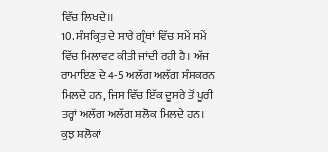ਵਿੱਚ ਲਿਖਦੇ।।
10. ਸੰਸਕ੍ਰਿਤ ਦੇ ਸਾਰੇ ਗ੍ਰੰਥਾਂ ਵਿੱਚ ਸਮੇਂ ਸਮੇਂ ਵਿੱਚ ਮਿਲਾਵਟ ਕੀਤੀ ਜਾਂਦੀ ਰਹੀ ਹੈ। ਅੱਜ ਰਾਮਾਇਣ ਦੇ 4-5 ਅਲੱਗ ਅਲੱਗ ਸੰਸਕਰਨ ਮਿਲਦੇ ਹਨ, ਜਿਸ ਵਿੱਚ ਇੱਕ ਦੂਸਰੇ ਤੋਂ ਪੂਰੀ ਤਰ੍ਹਾਂ ਅਲੱਗ ਅਲੱਗ ਸ਼ਲੋਕ ਮਿਲਦੇ ਹਨ। ਕੁਝ ਸ਼ਲੋਕਾਂ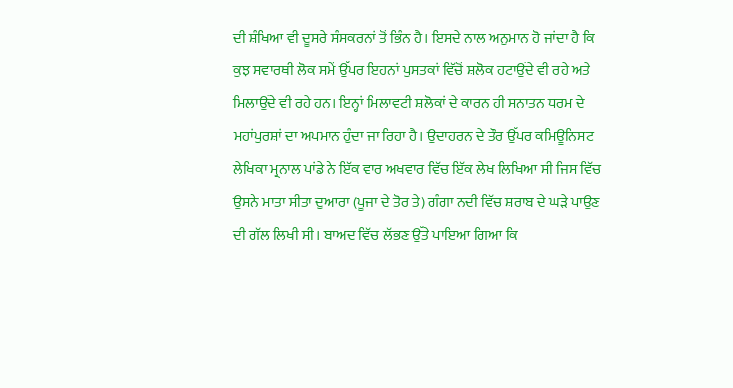ਦੀ ਸ਼ੰਖਿਆ ਵੀ ਦੂਸਰੇ ਸੰਸਕਰਨਾਂ ਤੋਂ ਭਿੰਨ ਹੈ। ਇਸਦੇ ਨਾਲ ਅਨੁਮਾਨ ਹੋ ਜਾਂਦਾ ਹੈ ਕਿ ਕੁਝ ਸਵਾਰਥੀ ਲੋਕ ਸਮੇਂ ਉੱਪਰ ਇਹਨਾਂ ਪੁਸਤਕਾਂ ਵਿੱਚੋਂ ਸ਼ਲੋਕ ਹਟਾਉਂਦੇ ਵੀ ਰਹੇ ਅਤੇ ਮਿਲਾਉਂਦੇ ਵੀ ਰਹੇ ਹਨ। ਇਨ੍ਹਾਂ ਮਿਲਾਵਟੀ ਸ਼ਲੋਕਾਂ ਦੇ ਕਾਰਨ ਹੀ ਸਨਾਤਨ ਧਰਮ ਦੇ ਮਹਾਂਪੁਰਸ਼ਾਂ ਦਾ ਅਪਮਾਨ ਹੁੰਦਾ ਜਾ ਰਿਹਾ ਹੈ। ਉਦਾਹਰਨ ਦੇ ਤੌਰ ਉੱਪਰ ਕਮਿਊਨਿਸਟ ਲੇਖਿਕਾ ਮ੍ਰਨਾਲ ਪਾਂਡੇ ਨੇ ਇੱਕ ਵਾਰ ਅਖਵਾਰ ਵਿੱਚ ਇੱਕ ਲੇਖ ਲਿਖਿਆ ਸੀ ਜਿਸ ਵਿੱਚ ਉਸਨੇ ਮਾਤਾ ਸੀਤਾ ਦੁਆਰਾ (ਪੂਜਾ ਦੇ ਤੋਰ ਤੇ) ਗੰਗਾ ਨਦੀ ਵਿੱਚ ਸ਼ਰਾਬ ਦੇ ਘੜੇ ਪਾਉਣ ਦੀ ਗੱਲ ਲਿਖੀ ਸੀ। ਬਾਅਦ ਵਿੱਚ ਲੱਭਣ ਉੱਤੇ ਪਾਇਆ ਗਿਆ ਕਿ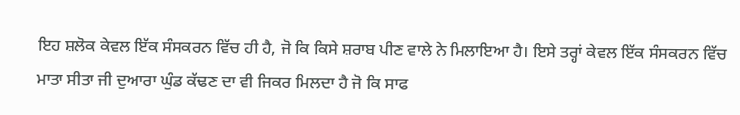ਇਹ ਸ਼ਲੋਕ ਕੇਵਲ ਇੱਕ ਸੰਸਕਰਨ ਵਿੱਚ ਹੀ ਹੈ, ਜੋ ਕਿ ਕਿਸੇ ਸ਼ਰਾਬ ਪੀਣ ਵਾਲੇ ਨੇ ਮਿਲਾਇਆ ਹੈ। ਇਸੇ ਤਰ੍ਹਾਂ ਕੇਵਲ ਇੱਕ ਸੰਸਕਰਨ ਵਿੱਚ ਮਾਤਾ ਸੀਤਾ ਜੀ ਦੁਆਰਾ ਘੁੰਡ ਕੱਢਣ ਦਾ ਵੀ ਜਿਕਰ ਮਿਲਦਾ ਹੈ ਜੋ ਕਿ ਸਾਫ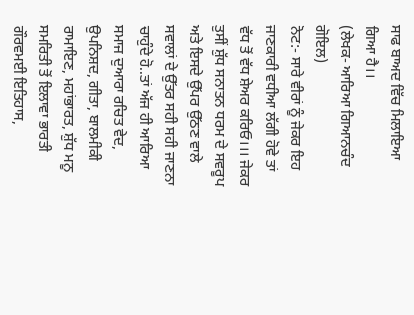ਸਾਫ ਬਾਅਦ ਵਿੱਚ ਮਿਲਾਇਆ ਗਿਆ ਹੈ।।
(ਲੇਖਕ- ਆਰਿਆ ਗਿਆਨਚੰਦ ਗੋਇਲ)
ਨੋਟ:- ਸਾਰੇ ਵੀਰਾਂ ਨੂੰ ਜੇਕਰ ਇਹ ਜਾਣਕਾਰੀ ਵਧੀਆ ਲੱਗੀ ਹੋਵੇ ਤਾਂ ਵੱਧ ਤੋਂ ਵੱਧ ਸ਼ੇਅਰ ਕਰਿਓ।।। ਜੇਕਰ ਤੁਸੀਂ ਸ਼ੁੱਧ ਸਨਾਤਨ ਧਰਮ ਦੇ ਸਵਰੂਪ ਅਤੇ ਇਸਦੇ ਉੱਪਰ ਉੱਠਣ ਵਾਲੇ ਸਵਾਲਾਂ ਦੇ ਉੱਤਰ ਸਹੀ ਸਹੀ ਜਾਣਨਾ ਚਾਹੁੰਦੇ ਹੋ..ਤਾਂ ਅੱਜ ਹੀ ਆਰਿਆ ਸਮਾਜ ਦੁਆਰਾ ਰਚਿਤ ਵੇਦ, ਉਪਨਿਸ਼ਦ, ਗੀਤਾ, ਬਾਲਮੀਕੀ ਰਾਮਾਇਣ, ਮਹਾਂਭਾਰਤ, ਸ਼ੁੱਧ ਮਨੂ ਸਮਰਿਤੀ ਤੋਂ ਇਲਾਵਾ ਭਾਰਤੀ ਗੌਰਵਮਈ ਇਤਿਹਾਸ,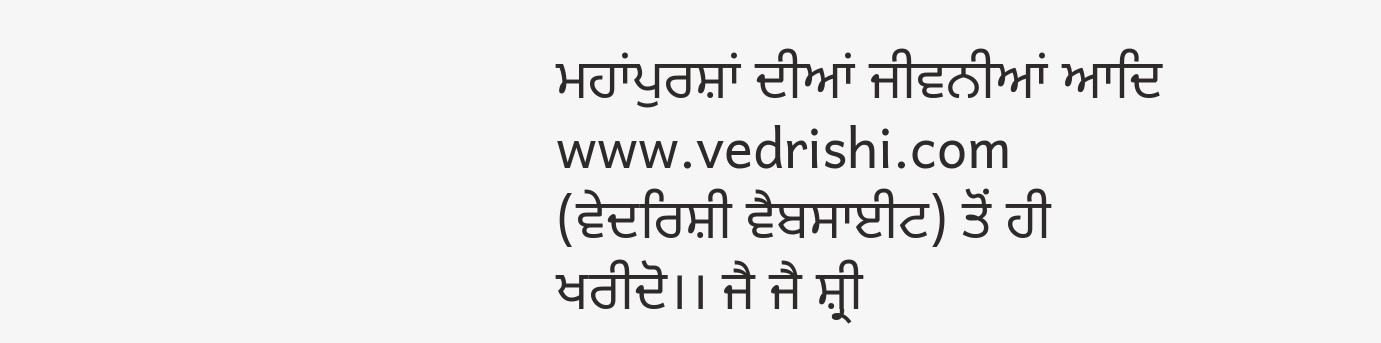ਮਹਾਂਪੁਰਸ਼ਾਂ ਦੀਆਂ ਜੀਵਨੀਆਂ ਆਦਿ www.vedrishi.com (ਵੇਦਰਿਸ਼ੀ ਵੈਬਸਾਈਟ) ਤੋਂ ਹੀ ਖਰੀਦੋ।। ਜੈ ਜੈ ਸ਼੍ਰੀ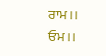ਰਾਮ।। ਓਮ।।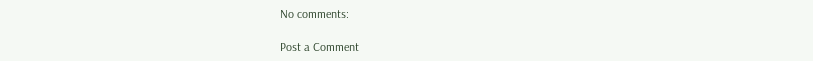No comments:

Post a Comment